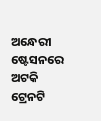ଅନ୍ଧେରୀ ଷ୍ଟେସନରେ ଅଟକି ଟ୍ରେନଟି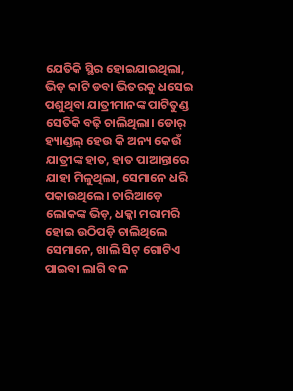ଯେତିକି ସ୍ଥିର ହୋଇଯାଇଥିଲା, ଭିଡ଼ କାଟି ଡବା ଭିତରକୁ ଧସେଇ ପଶୁଥିବା ଯାତ୍ରୀମାନଙ୍କ ପାଟିତୁଣ୍ଡ ସେତିକି ବଢ଼ି ଚାଲିଥିଲା। ଡୋର୍ ହ୍ୟାଣ୍ଡଲ୍ ହେଉ କି ଅନ୍ୟ କେଉଁ ଯାତ୍ରୀଙ୍କ ହାତ, ହାତ ପାଆନ୍ତାରେ ଯାହା ମିଳୁଥିଲା, ସେମାନେ ଧରି ପକାଉଥିଲେ। ଚାରିଆଡ଼େ ଲୋକଙ୍କ ଭିଡ଼, ଧକ୍କା ମରାମରି ହୋଇ ଉଠିପଡ଼ି ଚାଲିଥିଲେ ସେମାନେ, ଖାଲି ସିଟ୍ ଗୋଟିଏ ପାଇବା ଲାଗି ବଳ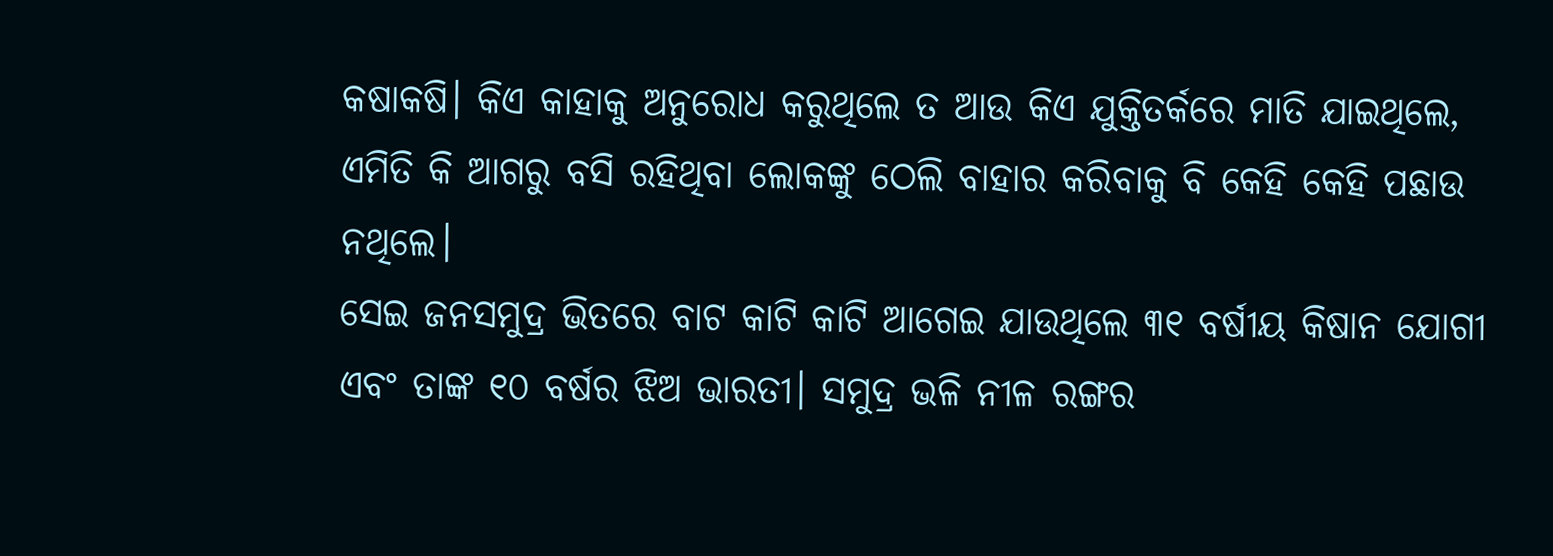କଷାକଷି। କିଏ କାହାକୁ ଅନୁରୋଧ କରୁଥିଲେ ତ ଆଉ କିଏ ଯୁକ୍ତିତର୍କରେ ମାତି ଯାଇଥିଲେ, ଏମିତି କି ଆଗରୁ ବସି ରହିଥିବା ଲୋକଙ୍କୁ ଠେଲି ବାହାର କରିବାକୁ ବି କେହି କେହି ପଛାଉ ନଥିଲେ।
ସେଇ ଜନସମୁଦ୍ର ଭିତରେ ବାଟ କାଟି କାଟି ଆଗେଇ ଯାଉଥିଲେ ୩୧ ବର୍ଷୀୟ କିଷାନ ଯୋଗୀ ଏବଂ ତାଙ୍କ ୧୦ ବର୍ଷର ଝିଅ ଭାରତୀ। ସମୁଦ୍ର ଭଳି ନୀଳ ରଙ୍ଗର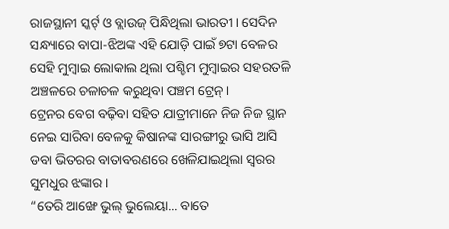ରାଜସ୍ଥାନୀ ସ୍କର୍ଟ୍ ଓ ବ୍ଲାଉଜ୍ ପିନ୍ଧିଥିଲା ଭାରତୀ। ସେଦିନ ସନ୍ଧ୍ୟାରେ ବାପା-ଝିଅଙ୍କ ଏହି ଯୋଡ଼ି ପାଇଁ ୭ଟା ବେଳର ସେହି ମୁମ୍ବାଇ ଲୋକାଲ ଥିଲା ପଶ୍ଚିମ ମୁମ୍ବାଇର ସହରତଳି ଅଞ୍ଚଳରେ ଚଳାଚଳ କରୁଥିବା ପଞ୍ଚମ ଟ୍ରେନ୍।
ଟ୍ରେନର ବେଗ ବଢ଼ିବା ସହିତ ଯାତ୍ରୀମାନେ ନିଜ ନିଜ ସ୍ଥାନ ନେଇ ସାରିବା ବେଳକୁ କିଷାନଙ୍କ ସାରଙ୍ଗୀରୁ ଭାସି ଆସି ଡବା ଭିତରର ବାତାବରଣରେ ଖେଳିଯାଇଥିଲା ସ୍ୱରର ସୁମଧୁର ଝଙ୍କାର।
“ତେରି ଆଙ୍ଖେ ଭୁଲ୍ ଭୁଲେୟା... ବାତେ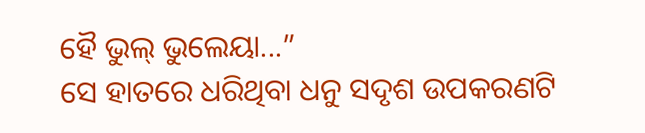ହୈ ଭୁଲ୍ ଭୁଲେୟା...”
ସେ ହାତରେ ଧରିଥିବା ଧନୁ ସଦୃଶ ଉପକରଣଟି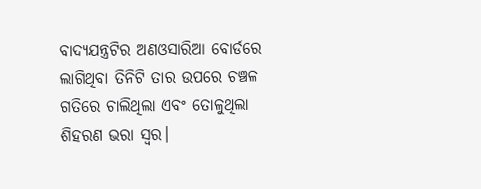ବାଦ୍ୟଯନ୍ତ୍ରଟିର ଅଣଓସାରିଆ ବୋର୍ଡରେ ଲାଗିଥିବା ତିନିଟି ତାର ଉପରେ ଚଞ୍ଚଳ ଗତିରେ ଚାଲିଥିଲା ଏବଂ ତୋଳୁଥିଲା ଶିହରଣ ଭରା ସ୍ୱର।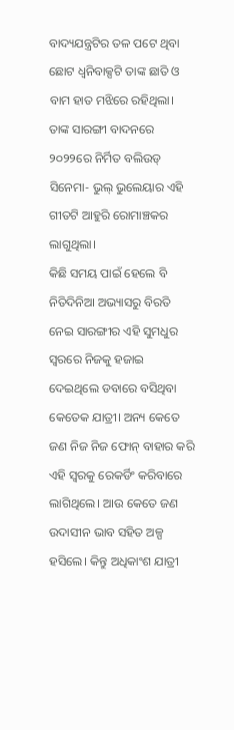ବାଦ୍ୟଯନ୍ତ୍ରଟିର ତଳ ପଟେ ଥିବା ଛୋଟ ଧ୍ୱନିବାକ୍ସଟି ତାଙ୍କ ଛାତି ଓ ବାମ ହାତ ମଝିରେ ରହିଥିଲା। ତାଙ୍କ ସାରଙ୍ଗୀ ବାଦନରେ ୨୦୨୨ରେ ନିର୍ମିତ ବଲିଉଡ୍ ସିନେମା- ଭୁଲ୍ ଭୁଲେୟାର ଏହି ଗୀତଟି ଆହୁରି ରୋମାଞ୍ଚକର ଲାଗୁଥିଲା।
କିଛି ସମୟ ପାଇଁ ହେଲେ ବି ନିତିଦିନିଆ ଅଭ୍ୟାସରୁ ବିରତି ନେଇ ସାରଙ୍ଗୀର ଏହି ସୁମଧୁର ସ୍ୱରରେ ନିଜକୁ ହଜାଇ ଦେଇଥିଲେ ଡବାରେ ବସିଥିବା କେତେକ ଯାତ୍ରୀ। ଅନ୍ୟ କେତେ ଜଣ ନିଜ ନିଜ ଫୋନ୍ ବାହାର କରି ଏହି ସ୍ୱରକୁ ରେକର୍ଡିଂ କରିବାରେ ଲାଗିଥିଲେ। ଆଉ କେତେ ଜଣ ଉଦାସୀନ ଭାବ ସହିତ ଅଳ୍ପ ହସିଲେ। କିନ୍ତୁ ଅଧିକାଂଶ ଯାତ୍ରୀ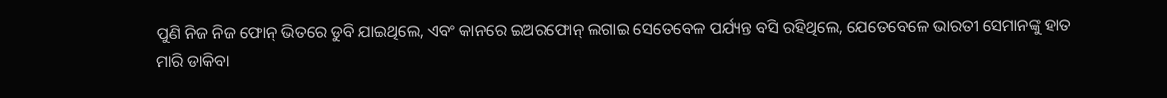ପୁଣି ନିଜ ନିଜ ଫୋନ୍ ଭିତରେ ଡୁବି ଯାଇଥିଲେ, ଏବଂ କାନରେ ଇଅରଫୋନ୍ ଲଗାଇ ସେତେବେଳ ପର୍ଯ୍ୟନ୍ତ ବସି ରହିଥିଲେ, ଯେତେବେଳେ ଭାରତୀ ସେମାନଙ୍କୁ ହାତ ମାରି ଡାକିବା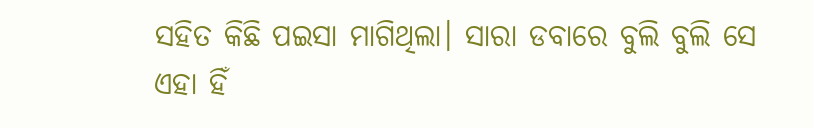ସହିତ କିଛି ପଇସା ମାଗିଥିଲା। ସାରା ଡବାରେ ବୁଲି ବୁଲି ସେ ଏହା ହିଁ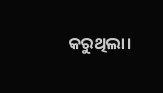କରୁଥିଲା।